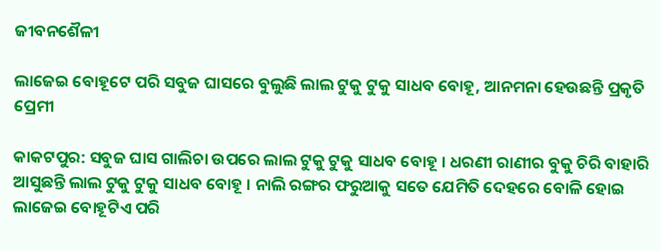ଜୀବନଶୈଳୀ

ଲାଜେଇ ବୋହୂଟେ ପରି ସବୁଜ ଘାସରେ ବୁଲୁଛି ଲାଲ ଟୁକୁ ଟୁକୁ ସାଧବ ବୋହୂ, ଆନମନା ହେଉଛନ୍ତି ପ୍ରକୃତି ପ୍ରେମୀ

କାକଟପୁର: ସବୁଜ ଘାସ ଗାଲିଚା ଉପରେ ଲାଲ ଟୁକୁ ଟୁକୁ ସାଧବ ବୋହୂ । ଧରଣୀ ରାଣୀର ବୁକୁ ଚିରି ବାହାରି ଆସୁଛନ୍ତି ଲାଲ ଟୁକୁ ଟୁକୁ ସାଧବ ବୋହୂ । ନାଲି ରଙ୍ଗର ଫରୁଆକୁ ସତେ ଯେମିତି ଦେହରେ ବୋଳି ହୋଇ ଲାଜେଇ ବୋହୂଟିଏ ପରି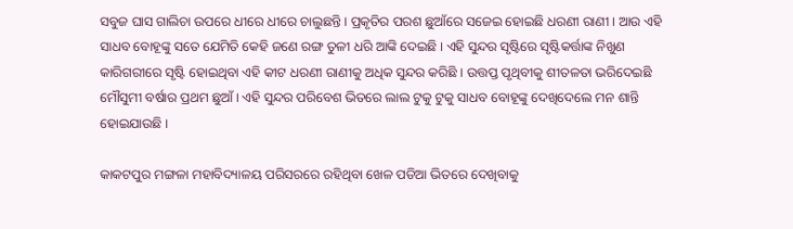ସବୁଜ ଘାସ ଗାଲିଚା ଉପରେ ଧୀରେ ଧୀରେ ଚାଲୁଛନ୍ତି । ପ୍ରକୃତିର ପରଶ ଛୁଆଁରେ ସଜେଇ ହୋଇଛି ଧରଣୀ ରାଣୀ । ଆଉ ଏହି ସାଧବ ବୋହୂଙ୍କୁ ସତେ ଯେମିତି କେହି ଜଣେ ରଙ୍ଗ ତୁଳୀ ଧରି ଆଙ୍କି ଦେଇଛି । ଏହି ସୁନ୍ଦର ସୃଷ୍ଟିରେ ସୃଷ୍ଟିକର୍ତ୍ତାଙ୍କ ନିଖୁଣ କାରିଗରୀରେ ସୃଷ୍ଟି ହୋଇଥିବା ଏହି କୀଟ ଧରଣୀ ରାଣୀକୁ ଅଧିକ ସୁନ୍ଦର କରିଛି । ଉତ୍ତପ୍ତ ପୃଥିବୀକୁ ଶୀତଳତା ଭରିଦେଇଛି ମୌସୁମୀ ବର୍ଷାର ପ୍ରଥମ ଛୁଆଁ । ଏହି ସୁନ୍ଦର ପରିବେଶ ଭିତରେ ଲାଲ ଟୁକୁ ଟୁକୁ ସାଧବ ବୋହୂଙ୍କୁ ଦେଖିଦେଲେ ମନ ଶାନ୍ତି ହୋଇଯାଉଛି ।

କାକଟପୁର ମଙ୍ଗଳା ମହାବିଦ୍ୟାଳୟ ପରିସରରେ ରହିଥିବା ଖେଳ ପଡିଆ ଭିତରେ ଦେଖିବାକୁ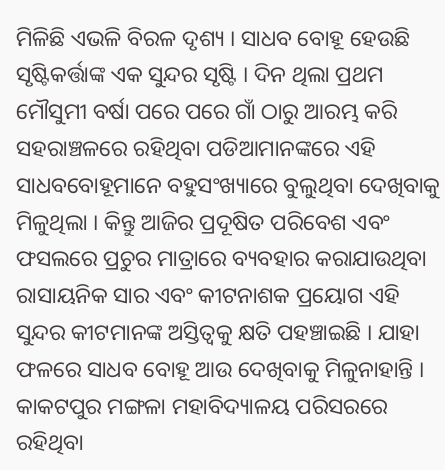ମିଳିଛି ଏଭଳି ବିରଳ ଦୃଶ୍ୟ । ସାଧବ ବୋହୂ ହେଉଛି ସୃଷ୍ଟିକର୍ତ୍ତାଙ୍କ ଏକ ସୁନ୍ଦର ସୃଷ୍ଟି । ଦିନ ଥିଲା ପ୍ରଥମ ମୌସୁମୀ ବର୍ଷା ପରେ ପରେ ଗାଁ ଠାରୁ ଆରମ୍ଭ କରି ସହରାଞ୍ଚଳରେ ରହିଥିବା ପଡିଆମାନଙ୍କରେ ଏହି ସାଧବବୋହୂମାନେ ବହୁସଂଖ୍ୟାରେ ବୁଲୁଥିବା ଦେଖିବାକୁ ମିଳୁଥିଲା । କିନ୍ତୁ ଆଜିର ପ୍ରଦୂଷିତ ପରିବେଶ ଏବଂ ଫସଲରେ ପ୍ରଚୁର ମାତ୍ରାରେ ବ୍ୟବହାର କରାଯାଉଥିବା ରାସାୟନିକ ସାର ଏବଂ କୀଟନାଶକ ପ୍ରୟୋଗ ଏହି ସୁନ୍ଦର କୀଟମାନଙ୍କ ଅସ୍ତିତ୍ବକୁ କ୍ଷତି ପହଞ୍ଚାଇଛି । ଯାହା ଫଳରେ ସାଧବ ବୋହୂ ଆଉ ଦେଖିବାକୁ ମିଳୁନାହାନ୍ତି । କାକଟପୁର ମଙ୍ଗଳା ମହାବିଦ୍ୟାଳୟ ପରିସରରେ ରହିଥିବା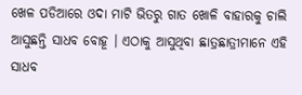ଖେଳ ପଡିଆରେ ଓଦା ମାଟି ଭିତରୁ ଗାତ ଖୋଳି ବାହାରକୁ ଚାଲି ଆସୁଛନ୍ତି ସାଧବ ବୋହୂ । ଏଠାକୁ ଆସୁଥିବା ଛାତ୍ରଛାତ୍ରୀମାନେ ଏହି ସାଧବ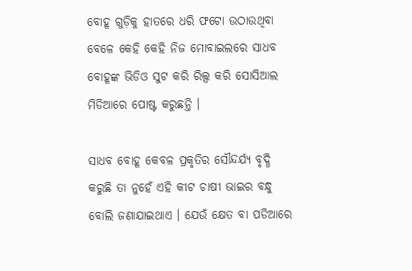ବୋହୂ ଗୁଡ଼ିକୁ ହାତରେ ଧରି ଫଟୋ ଉଠାଉଥିବା ବେଳେ କେହି କେହି ନିଜ ମୋବାଇଲରେ ସାଧବ ବୋହୂଙ୍କ ଭିଡିଓ ସୁଟ କରି ରିଲ୍ସ କରି ସୋସିଆଲ ମିଡିଆରେ ପୋଷ୍ଟ କରୁଛନ୍ତି ।

ସାଧବ ବୋହୂ କେବଳ ପ୍ରକୃତିର ସୌନ୍ଦର୍ଯ୍ୟ ବୃଦ୍ଧି କରୁଛି ତା ନୁହେଁ ଏହି କୀଟ ଚାଷୀ ଭାଇର ବନ୍ଧୁ ବୋଲି ଜଣାଯାଇଥାଏ । ଯେଉଁ କ୍ଷେତ ବା ପଡିଆରେ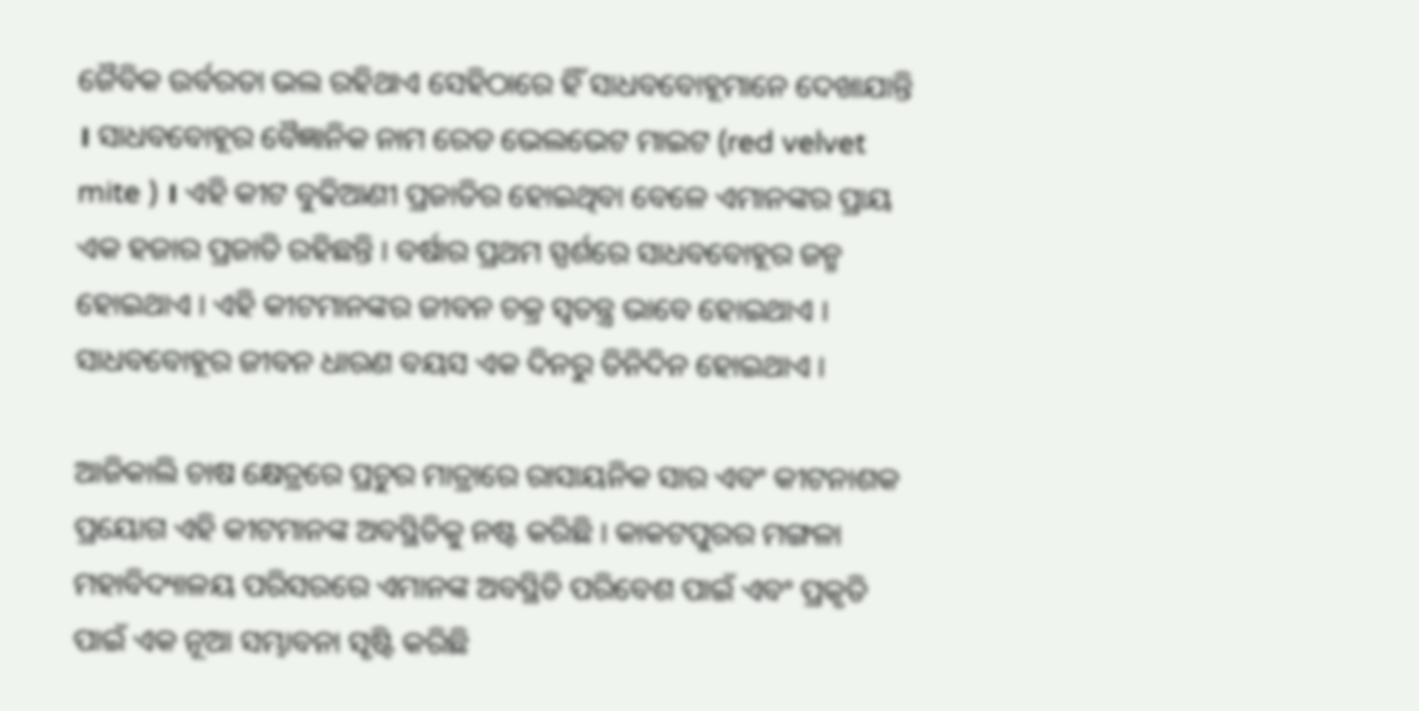ଜୈବିକ ଉର୍ବରତା ଭଲ ରହିଥାଏ ସେହିଠାରେ ହିଁ ସାଧବବୋହୂମାନେ ଦେଖାଯାନ୍ତି । ସାଧବବୋହୂର ବୈଜ୍ଞାନିକ ନାମ ରେଡ ଭେଲଭେଟ ମାଇଟ (red velvet mite ) । ଏହି କୀଟ ବୁଢିଆଣୀ ପ୍ରଜାତିର ହୋଇଥିବା ବେଳେ ଏମାନଙ୍କର ପ୍ରାୟ ଏକ ହଜାର ପ୍ରଜାତି ରହିଛନ୍ତି । ବର୍ଷାର ପ୍ରଥମ ସ୍ପର୍ଶରେ ସାଧବବୋହୂର ଜନ୍ମ ହୋଇଥାଏ । ଏହି କୀଟମାନଙ୍କର ଜୀବନ ଚକ୍ର ସ୍ବତନ୍ତ୍ର ଭାବେ ହୋଇଥାଏ । ସାଧବବୋହୂର ଜୀବନ ଧାରଣ ବୟସ ଏକ ଦିନରୁ ତିନିଦିନ ହୋଇଥାଏ ।

ଆଜିକାଲି ଚାଷ କ୍ଷେତ୍ରରେ ପ୍ରଚୁର ମାତ୍ରାରେ ରାସାୟନିକ ସାର ଏବଂ କୀଟନାଶକ ପ୍ରୟୋଗ ଏହି କୀଟମାନଙ୍କ ଅବସ୍ଥିତିକୁ ନଷ୍ଟ କରିଛି । କାକଟପୁରର ମଙ୍ଗଳା ମହାବିଦ୍ୟାଳୟ ପରିସରରେ ଏମାନଙ୍କ ଅବସ୍ଥିତି ପରିବେଶ ପାଇଁ ଏବଂ ପ୍ରକୃତି ପାଇଁ ଏକ ନୂଆ ସମ୍ଭାବନା ସୃଷ୍ଟି କରିଛି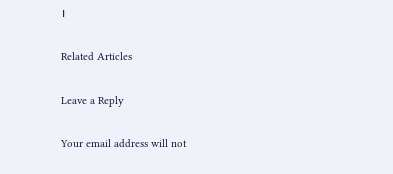।

Related Articles

Leave a Reply

Your email address will not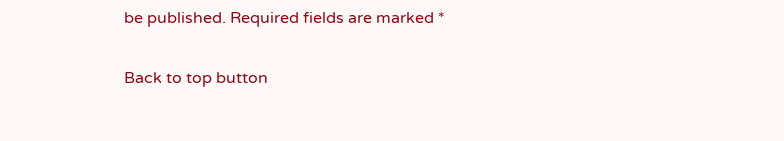be published. Required fields are marked *

Back to top button